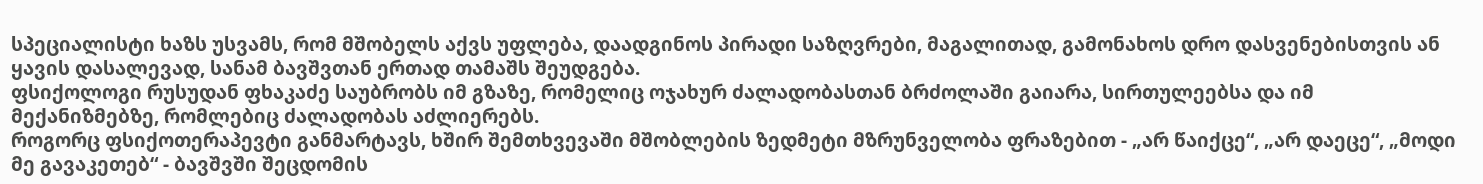სპეციალისტი ხაზს უსვამს, რომ მშობელს აქვს უფლება, დაადგინოს პირადი საზღვრები, მაგალითად, გამონახოს დრო დასვენებისთვის ან ყავის დასალევად, სანამ ბავშვთან ერთად თამაშს შეუდგება.
ფსიქოლოგი რუსუდან ფხაკაძე საუბრობს იმ გზაზე, რომელიც ოჯახურ ძალადობასთან ბრძოლაში გაიარა, სირთულეებსა და იმ მექანიზმებზე, რომლებიც ძალადობას აძლიერებს.
როგორც ფსიქოთერაპევტი განმარტავს, ხშირ შემთხვევაში მშობლების ზედმეტი მზრუნველობა ფრაზებით - „არ წაიქცე“, „არ დაეცე“, „მოდი მე გავაკეთებ“ - ბავშვში შეცდომის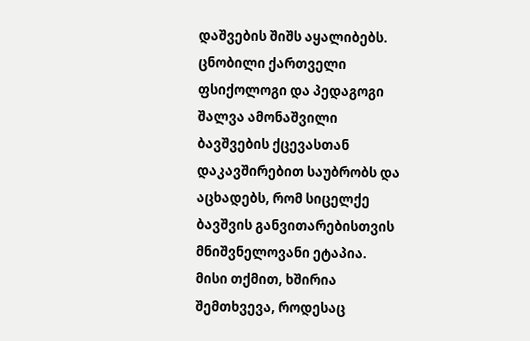დაშვების შიშს აყალიბებს.
ცნობილი ქართველი ფსიქოლოგი და პედაგოგი შალვა ამონაშვილი ბავშვების ქცევასთან დაკავშირებით საუბრობს და აცხადებს, რომ სიცელქე ბავშვის განვითარებისთვის მნიშვნელოვანი ეტაპია.
მისი თქმით, ხშირია შემთხვევა, როდესაც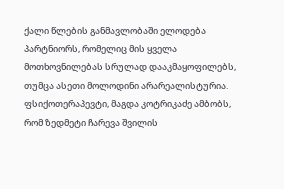ქალი წლების განმავლობაში ელოდება პარტნიორს, რომელიც მის ყველა მოთხოვნილებას სრულად დააკმაყოფილებს, თუმცა ასეთი მოლოდინი არარეალისტურია.
ფსიქოთერაპევტი, მაგდა კოტრიკაძე ამბობს, რომ ზედმეტი ჩარევა შვილის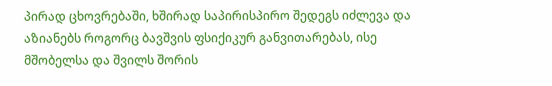პირად ცხოვრებაში, ხშირად საპირისპირო შედეგს იძლევა და აზიანებს როგორც ბავშვის ფსიქიკურ განვითარებას, ისე მშობელსა და შვილს შორის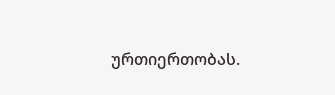ურთიერთობას.